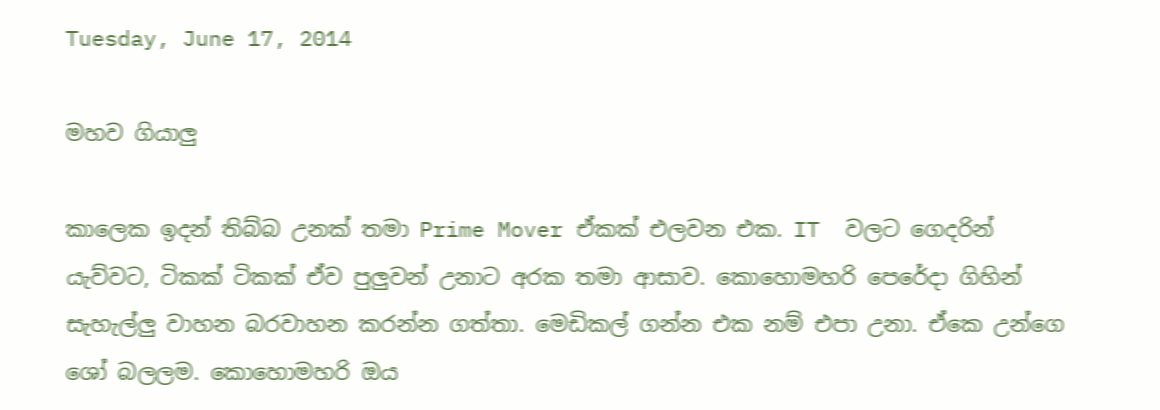Tuesday, June 17, 2014

මහව ගියාලු

කාලෙක ඉදන් තිබ්බ උනක් තමා Prime Mover ඒකක් එලවන එක. IT  වලට ගෙදරින් යැව්වට, ටිකක් ටිකක් ඒව පුලුවන් උනාට අරක තමා ආසාව. කොහොමහරි පෙරේදා ගිහින් සැහැල්ලු වාහන බරවාහන කරන්න ගත්තා. මෙඩිකල් ගන්න එක නම් එපා උනා. ඒකෙ උන්ගෙ ශෝ බලලම. කොහොමහරි ඔය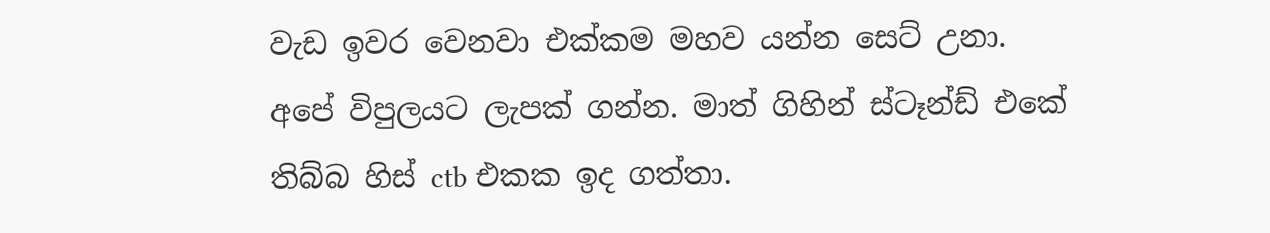වැඩ ඉවර වෙනවා එක්කම මහව යන්න සෙට් උනා. අපේ විපුලයට ලැපක් ගන්න. මාත් ගිහින් ස්ටෑන්ඩ් එකේ තිබ්බ හිස් ctb එකක ඉද ගත්තා.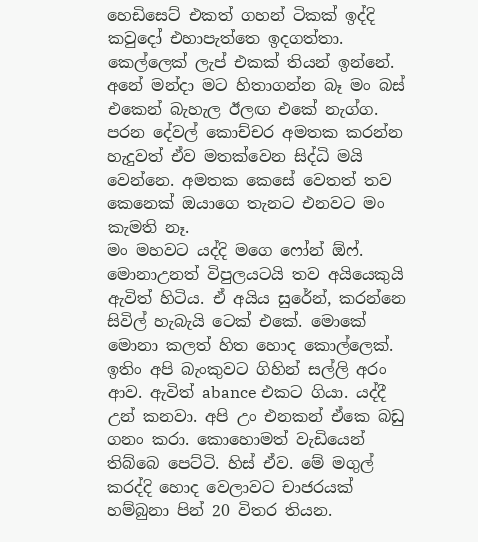හෙඩිසෙට් එකත් ගහන් ටිකක් ඉද්දි කවුදෝ එහාපැත්තෙ ඉදගත්තා. කෙල්ලෙක් ලැප් එකක් තියන් ඉන්නේ. අනේ මන්දා මට හිතාගන්න බෑ මං බස් එකෙන් බැහැල ඊලඟ එකේ නැග්ග. පරන දේවල් කොච්චර අමතක කරන්න හැදුවත් ඒව මතක්වෙන සිද්ධි මයි වෙන්නෙ. අමතක කෙසේ වෙතත් තව කෙනෙක් ඔයාගෙ තැනට එනවට මං කැමති නෑ.
මං මහවට යද්දි මගෙ ෆෝන් ඕෆ්. මොනාඋනත් විපුලයට‍යි තව අයියෙකුයි ඇවිත් හිටිය. ඒ අයිය සුරේන්, කරන්නෙ සිවිල් හැබැයි ටෙක් එකේ. මොකේ මොනා කලත් හිත හොද කොල්ලෙක්. ඉතිං අපි බැංකුවට ගිහින් සල්ලි අරං ආව. ඇවිත් abance එකට ගියා. යද්දී උන් කනවා. අපි උං එනකන් ඒකෙ බඩු ගනං කරා. කොහොමත් වැඩියෙන් තිබ්බෙ පෙට්ටි. හිස් ඒව. මේ මගුල් කරද්දි හොද වෙලාවට චාජරයක් හම්බුනා පින් 20 විතර තියන.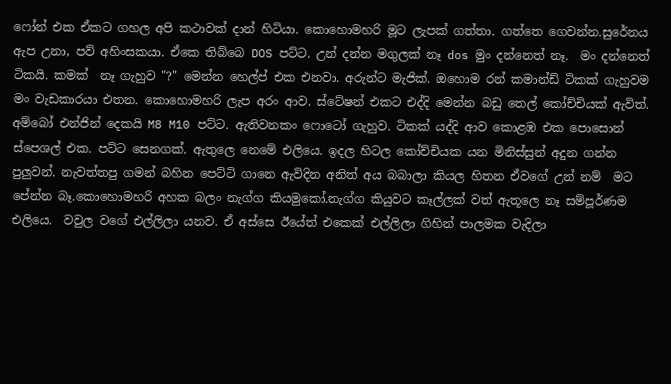ෆෝන් එක ඒකට ගහල අපි කථාවක් දාන් හිටියා. කොහොමහරි මූට ලැපක් ගත්තා. ගත්තෙ ගෙවන්න.සුරේනය ඇප උනා, පව් අහිංසක‍යා. ඒකෙ තිබ්බෙ DOS පට්ට. උන් දන්න මගුලක් නෑ dos මුං දන්නෙත් නෑ.  මං දන්නෙත් ටිකයි. කමක්  නෑ ගැහුව "?" මෙන්න හෙල්ප් එක එනවා. අරුන්ට මැජික්. ඔහොම රන් කමාන්ඩ් ටිකක් ගැහුවම මං වැඩකාරයා එතන. කොහොමහරි ලැප අරං ආව. ස්ටේෂන් එකට එද්දි මෙන්න බඩු තෙල් කෝච්චියක් ඇවිත්. අම්බෝ එන්ජින් දෙකයි M8 M10 පට්ට. ඇතිවනකං ෆොටෝ ගැහුව. ටිකක් යද්දි ආව කොළඹ එක පොසොන් ස්පෙශල් එක. පට්ට සෙනගක්. ඇතුලෙ නෙමේ එලියෙ. ඉදල හිටල කෝච්චියක යන මිනිස්සුන් අදුන ගන්න පුලුවන්. නැවත්තපු ගමන් බහින පෙට්ටි ගානෙ ඇවිදින අනිත් අය බබාලා කියල හිතන ඒවගේ උන් නම්  මට පේන්න බෑ.කොහොමහරි අහක බලං නැග්ග කියමුකෝ.නැග්ග කියුවට කෑල්ලක් වත් ඇතූලෙ නෑ සම්පූර්ණම එලියෙ.  වවුල වගේ එල්ලිලා යනව. ඒ අස්සෙ ඊයේත් එකෙක් එල්ලිලා ගිහින් පාලමක වැදිලා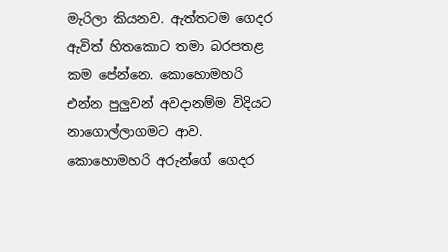මැරිලා කියනව. ඇත්තටම ගෙදර ඇවිත් හිතකොට තමා බරපතළ කම පේන්නෙ. කොහොමහරි එන්න පුලුවන් අවදානම්ම විදියට නාගොල්ලාගමට ආව. කොහොමහරි අරුන්ගේ ගෙදර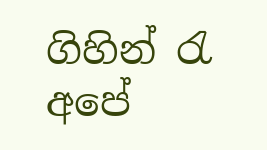ගිහින් රැ අපේ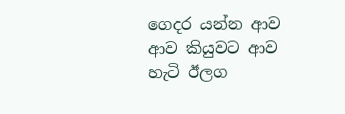ගෙදර යන්න ආව
ආව කියුවට ආව හැටි ඊලග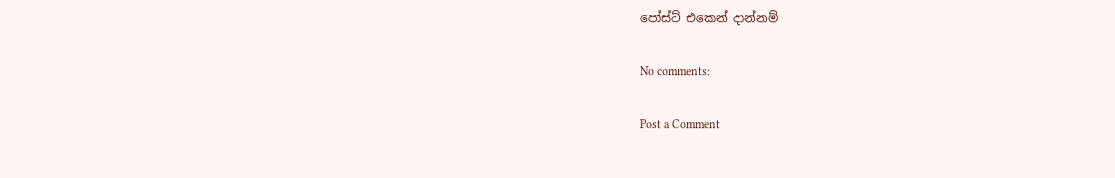පෝස්ට් එකෙන් දාන්නම්

No comments:

Post a Comment